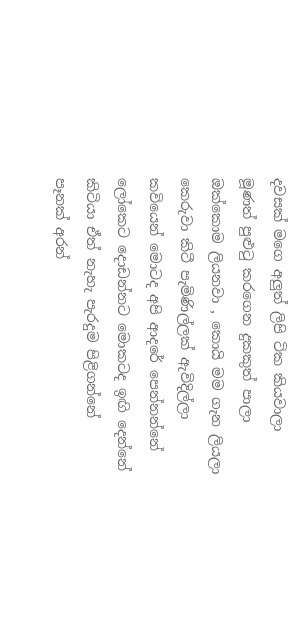දවසක් මගෙ අලුත් ලිපි ටික කියවාලා
මූණත් පුළුටු කරගෙන දුකකුත් පාලා
ඔක්කොම ලියනවා , කොයි මම ගැන ලියලා
කෙරුවා කිටී පැමිණිල්ලක් ඇවිදිල්ලා
කවියෙන් මොටද අපි ආදරේ පෙන්නන්නේ
ලෝකෙට දොඩන්නට මොකටද ඉඟි දෙන්නේ
කිටියා ඒත් නැහැ පැරදුම පිළිගන්නේ
පෑනක් අරන්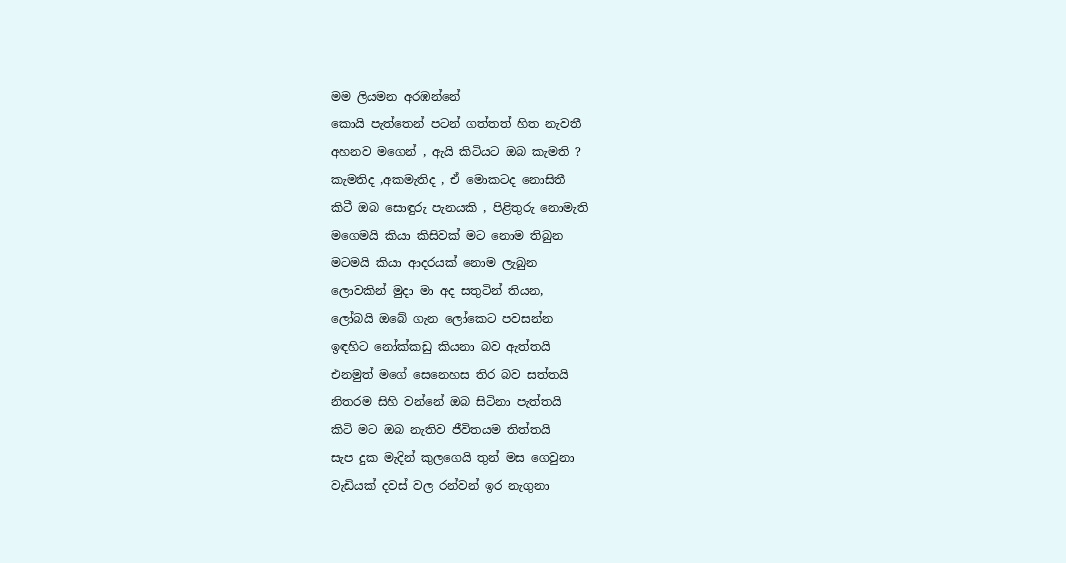මම ලියමන අරඹන්නේ
කොයි පැත්තෙන් පටන් ගත්තත් හිත නැවතී
අහනව මගෙන් , ඇයි කිටියට ඔබ කැමති ?
කැමතිද ,අකමැතිද , ඒ මොකටද නොසිතී
කිටී ඔබ සොඳුරු පැනයකි , පිළිතුරු නොමැති
මගෙමයි කියා කිසිවක් මට නොම තිබුන
මටමයි කියා ආදරයක් නොම ලැබුන
ලොවකින් මුදා මා අද සතුටින් තියන,
ලෝබයි ඔබේ ගැන ලෝකෙට පවසන්න
ඉඳහිට නෝක්කඩු කියනා බව ඇත්තයි
එනමුත් මගේ සෙනෙහස තිර බව සත්තයි
නිතරම සිහි වන්නේ ඔබ සිටිනා පැත්තයි
කිටි මට ඔබ නැතිව ජීවිතයම තිත්තයි
සැප දුක මැදින් කුලගෙයි තුන් මස ගෙවුනා
වැඩියක් දවස් වල රන්වන් ඉර නැගුනා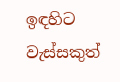ඉඳහිට වැස්සකුත්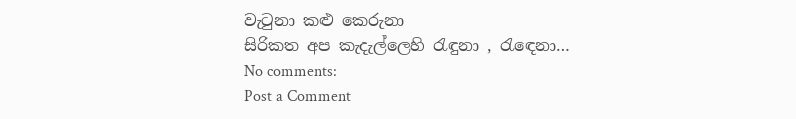වැටුනා කළු කෙරුනා
සිරිකත අප කැදැල්ලෙහි රැඳුනා , රැඳෙනා…
No comments:
Post a Comment